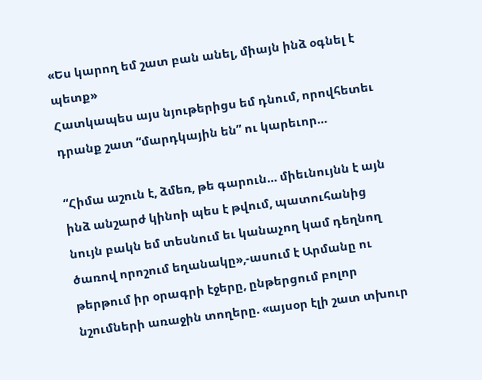«Ես կարող եմ շատ բան անել, միայն ինձ օգնել է պետք»
Հատկապես այս նյութերիցս եմ դնում, որովհետեւ դրանք շատ “մարդկային են” ու կարեւոր…

“Հիմա աշուն է, ձմեռ, թե գարուն… միեւնույնն է այն ինձ անշարժ կինոի պես է թվում, պատուհանից նույն բակն եմ տեսնում եւ կանաչող կամ դեղնող ծառով որոշում եղանակը»,-ասում է Արմանը ու թերթում իր օրագրի էջերը, ընթերցում բոլոր նշումների առաջին տողերը. «այսօր էլի շատ տխուր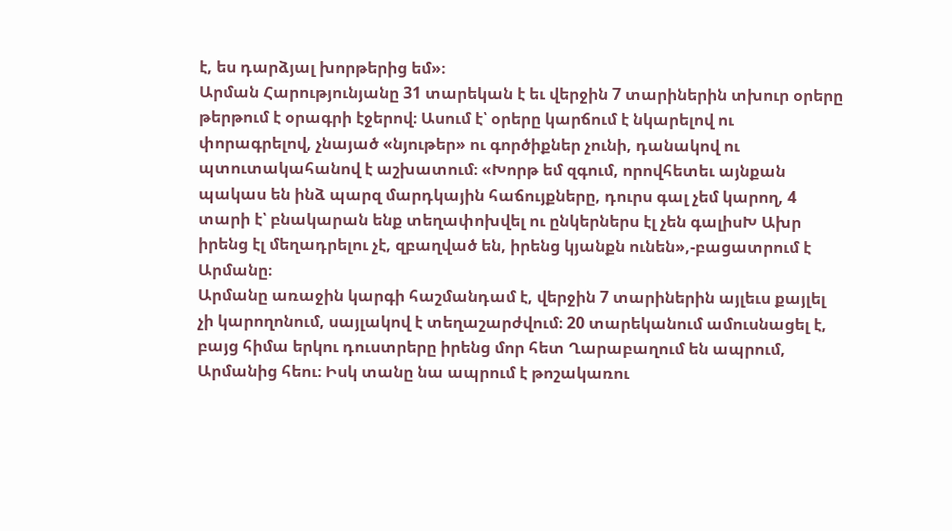է, ես դարձյալ խորթերից եմ»։
Արման Հարությունյանը 31 տարեկան է եւ վերջին 7 տարիներին տխուր օրերը թերթում է օրագրի էջերով։ Ասում է՝ օրերը կարճում է նկարելով ու փորագրելով, չնայած «նյութեր» ու գործիքներ չունի, դանակով ու պտուտակահանով է աշխատում։ «Խորթ եմ զգում, որովհետեւ այնքան պակաս են ինձ պարզ մարդկային հաճույքները, դուրս գալ չեմ կարող, 4 տարի է՝ բնակարան ենք տեղափոխվել ու ընկերներս էլ չեն գալիսԽ Ախր իրենց էլ մեղադրելու չէ, զբաղված են, իրենց կյանքն ունեն»,-բացատրում է Արմանը։
Արմանը առաջին կարգի հաշմանդամ է, վերջին 7 տարիներին այլեւս քայլել չի կարողոնում, սայլակով է տեղաշարժվում։ 20 տարեկանում ամուսնացել է, բայց հիմա երկու դուստրերը իրենց մոր հետ Ղարաբաղում են ապրում, Արմանից հեու։ Իսկ տանը նա ապրում է թոշակառու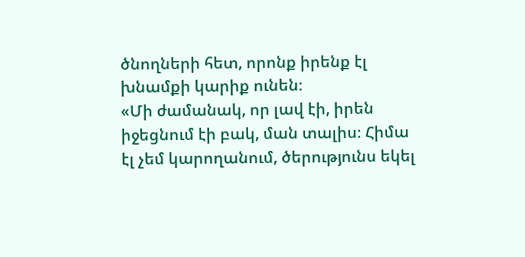ծնողների հետ, որոնք իրենք էլ խնամքի կարիք ունեն։
«Մի ժամանակ, որ լավ էի, իրեն իջեցնում էի բակ, ման տալիս։ Հիմա էլ չեմ կարողանում, ծերությունս եկել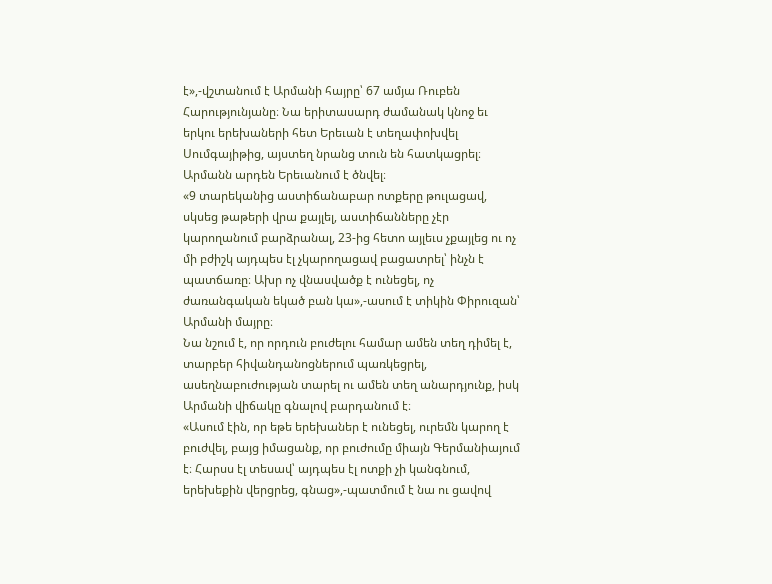է»,-վշտանում է Արմանի հայրը՝ 67 ամյա Ռուբեն Հարությունյանը։ Նա երիտասարդ ժամանակ կնոջ եւ երկու երեխաների հետ Երեւան է տեղափոխվել Սումգայիթից, այստեղ նրանց տուն են հատկացրել։ Արմանն արդեն Երեւանում է ծնվել։
«9 տարեկանից աստիճանաբար ոտքերը թուլացավ, սկսեց թաթերի վրա քայլել, աստիճանները չէր կարողանում բարձրանալ, 23-ից հետո այլեւս չքայլեց ու ոչ մի բժիշկ այդպես էլ չկարողացավ բացատրել՝ ինչն է պատճառը։ Ախր ոչ վնասվածք է ունեցել, ոչ ժառանգական եկած բան կա»,-ասում է տիկին Փիրուզան՝ Արմանի մայրը։
Նա նշում է, որ որդուն բուժելու համար ամեն տեղ դիմել է, տարբեր հիվանդանոցներում պառկեցրել, ասեղնաբուժության տարել ու ամեն տեղ անարդյունք, իսկ Արմանի վիճակը գնալով բարդանում է։
«Ասում էին, որ եթե երեխաներ է ունեցել, ուրեմն կարող է բուժվել, բայց իմացանք, որ բուժումը միայն Գերմանիայում է։ Հարսս էլ տեսավ՝ այդպես էլ ոտքի չի կանգնում, երեխեքին վերցրեց, գնաց»,-պատմում է նա ու ցավով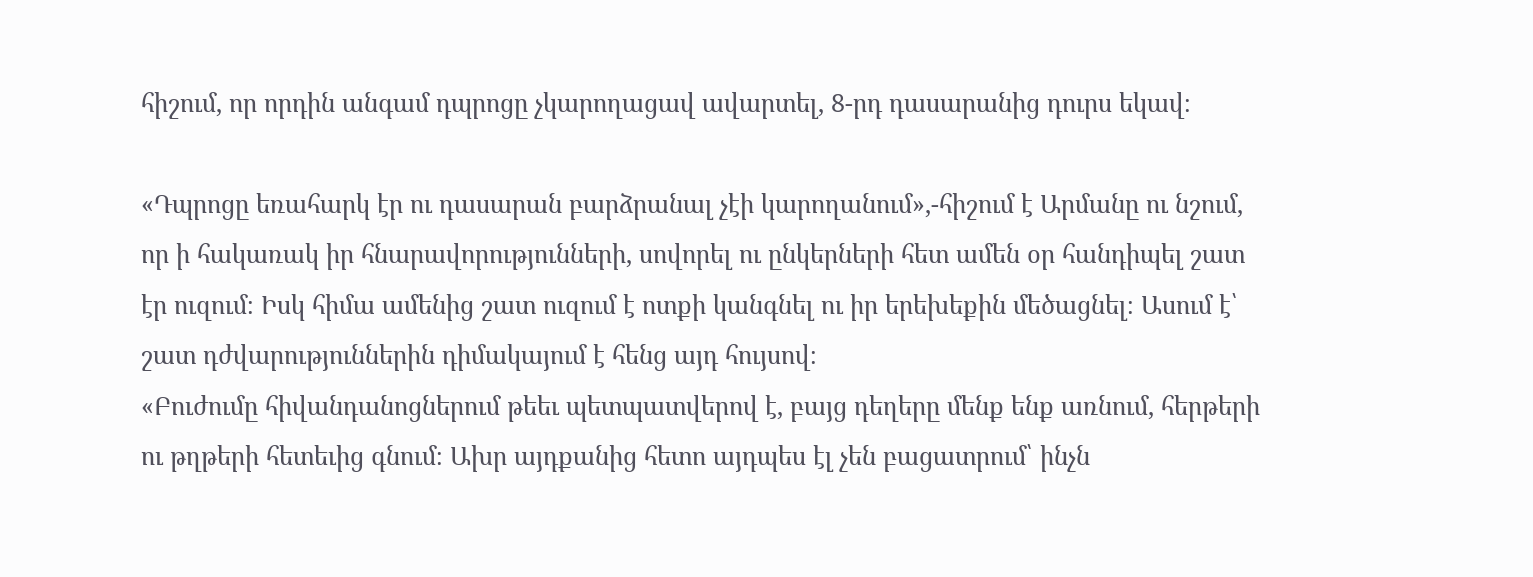հիշում, որ որդին անգամ դպրոցը չկարողացավ ավարտել, 8-րդ դասարանից դուրս եկավ։

«Դպրոցը եռահարկ էր ու դասարան բարձրանալ չէի կարողանում»,-հիշում է Արմանը ու նշում, որ ի հակառակ իր հնարավորությունների, սովորել ու ընկերների հետ ամեն օր հանդիպել շատ էր ուզում։ Իսկ հիմա ամենից շատ ուզում է ոտքի կանգնել ու իր երեխեքին մեծացնել։ Ասում է՝ շատ դժվարություններին դիմակայում է հենց այդ հույսով։
«Բուժումը հիվանդանոցներում թեեւ պետպատվերով է, բայց դեղերը մենք ենք առնում, հերթերի ու թղթերի հետեւից գնում։ Ախր այդքանից հետո այդպես էլ չեն բացատրում՝ ինչն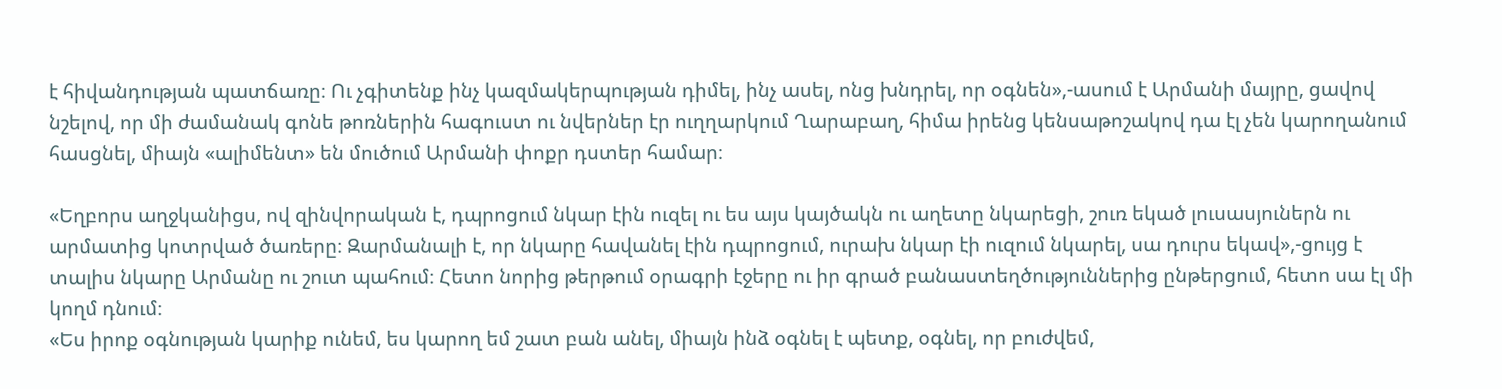է հիվանդության պատճառը։ Ու չգիտենք ինչ կազմակերպության դիմել, ինչ ասել, ոնց խնդրել, որ օգնեն»,-ասում է Արմանի մայրը, ցավով նշելով, որ մի ժամանակ գոնե թոռներին հագուստ ու նվերներ էր ուղղարկում Ղարաբաղ, հիմա իրենց կենսաթոշակով դա էլ չեն կարողանում հասցնել, միայն «ալիմենտ» են մուծում Արմանի փոքր դստեր համար։

«Եղբորս աղջկանիցս, ով զինվորական է, դպրոցում նկար էին ուզել ու ես այս կայծակն ու աղետը նկարեցի, շուռ եկած լուսասյուներն ու արմատից կոտրված ծառերը։ Զարմանալի է, որ նկարը հավանել էին դպրոցում, ուրախ նկար էի ուզում նկարել, սա դուրս եկավ»,-ցույց է տալիս նկարը Արմանը ու շուտ պահում։ Հետո նորից թերթում օրագրի էջերը ու իր գրած բանաստեղծություններից ընթերցում, հետո սա էլ մի կողմ դնում։
«Ես իրոք օգնության կարիք ունեմ, ես կարող եմ շատ բան անել, միայն ինձ օգնել է պետք, օգնել, որ բուժվեմ,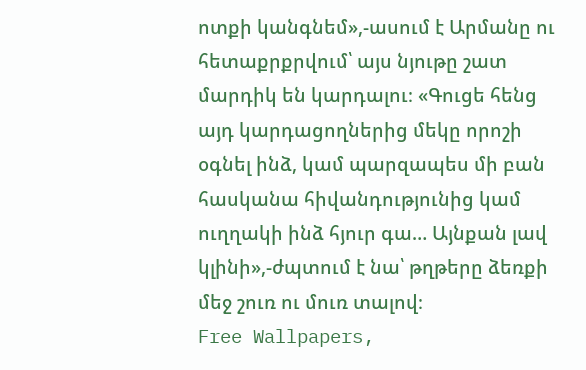ոտքի կանգնեմ»,-ասում է Արմանը ու հետաքրքրվում՝ այս նյութը շատ մարդիկ են կարդալու։ «Գուցե հենց այդ կարդացողներից մեկը որոշի օգնել ինձ, կամ պարզապես մի բան հասկանա հիվանդությունից կամ ուղղակի ինձ հյուր գա… Այնքան լավ կլինի»,-ժպտում է նա՝ թղթերը ձեռքի մեջ շուռ ու մուռ տալով։
Free Wallpapers,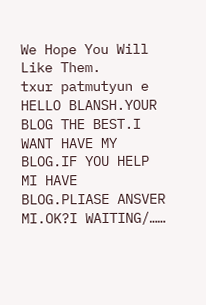We Hope You Will Like Them.
txur patmutyun e
HELLO BLANSH.YOUR BLOG THE BEST.I WANT HAVE MY BLOG.IF YOU HELP MI HAVE BLOG.PLIASE ANSVER MI.OK?I WAITING/……